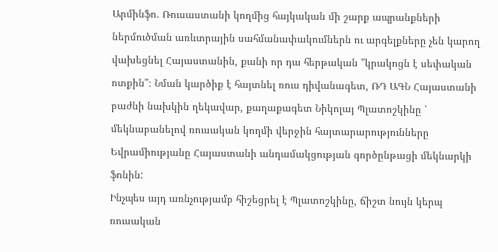Արմինֆո. Ռուսաստանի կողմից հայկական մի շարք ապրանքների ներմուծման առևտրային սահմանափակումներն ու արգելքները չեն կարող վախեցնել Հայաստանին, քանի որ դա հերթական "կրակոցն է սեփական ոտքին"։ Նման կարծիք է հայտնել ռուս դիվանագետ, ՌԴ ԱԳՆ Հայաստանի բաժնի նախկին ղեկավար, քաղաքագետ Նիկոլայ Պլատոշկինը ՝ մեկնաբանելով ռուսական կողմի վերջին հայտարարությունները Եվրամիությանը Հայաստանի անդամակցության գործընթացի մեկնարկի ֆոնին:
Ինչպես այդ առնչությամբ հիշեցրել է Պլատոշկինը, ճիշտ նույն կերպ ռուսական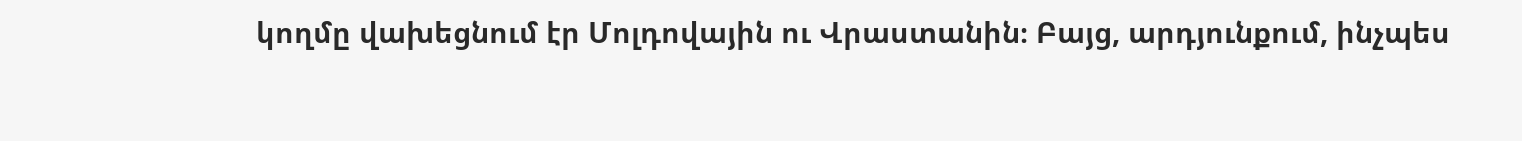կողմը վախեցնում էր Մոլդովային ու Վրաստանին։ Բայց, արդյունքում, ինչպես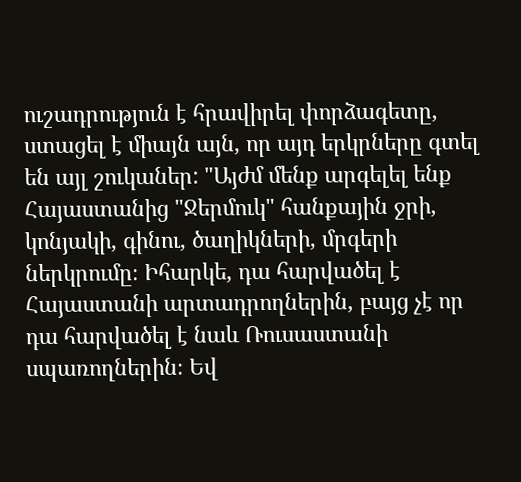ուշադրություն է հրավիրել փորձագետը, ստացել է միայն այն, որ այդ երկրները գտել են այլ շուկաներ: "Այժմ մենք արգելել ենք Հայաստանից "Ջերմուկ" հանքային ջրի, կոնյակի, գինու, ծաղիկների, մրգերի ներկրումը։ Իհարկե, դա հարվածել է Հայաստանի արտադրողներին, բայց չէ որ դա հարվածել է նաև Ռուսաստանի սպառողներին։ Եվ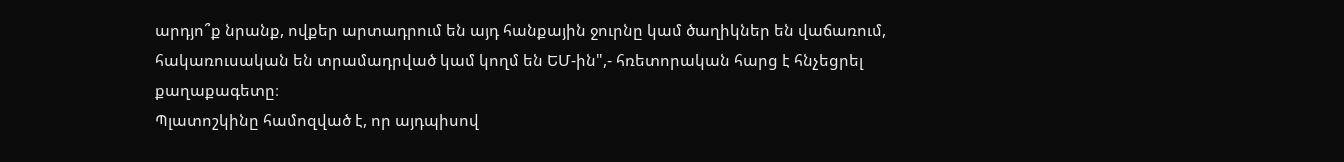արդյո՞ք նրանք, ովքեր արտադրում են այդ հանքային ջուրնը կամ ծաղիկներ են վաճառում, հակառուսական են տրամադրված կամ կողմ են ԵՄ-ին",- հռետորական հարց է հնչեցրել քաղաքագետը։
Պլատոշկինը համոզված է, որ այդպիսով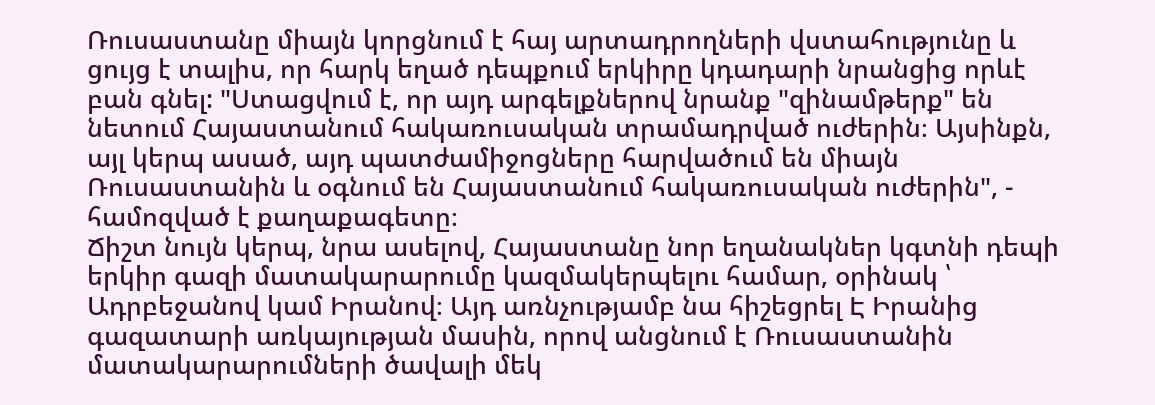Ռուսաստանը միայն կորցնում է հայ արտադրողների վստահությունը և ցույց է տալիս, որ հարկ եղած դեպքում երկիրը կդադարի նրանցից որևէ բան գնել: "Ստացվում է, որ այդ արգելքներով նրանք "զինամթերք" են նետում Հայաստանում հակառուսական տրամադրված ուժերին։ Այսինքն, այլ կերպ ասած, այդ պատժամիջոցները հարվածում են միայն Ռուսաստանին և օգնում են Հայաստանում հակառուսական ուժերին", - համոզված է քաղաքագետը։
Ճիշտ նույն կերպ, նրա ասելով, Հայաստանը նոր եղանակներ կգտնի դեպի երկիր գազի մատակարարումը կազմակերպելու համար, օրինակ ՝ Ադրբեջանով կամ Իրանով։ Այդ առնչությամբ նա հիշեցրել Է Իրանից գազատարի առկայության մասին, որով անցնում է Ռուսաստանին մատակարարումների ծավալի մեկ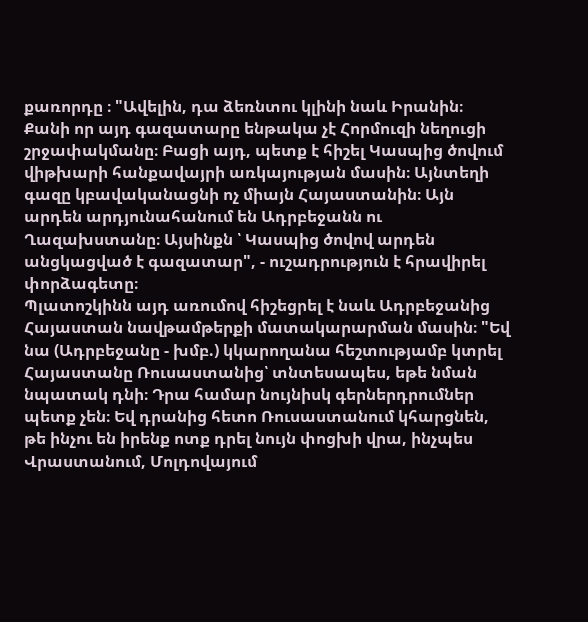քառորդը ։ "Ավելին, դա ձեռնտու կլինի նաև Իրանին։ Քանի որ այդ գազատարը ենթակա չէ Հորմուզի նեղուցի շրջափակմանը։ Բացի այդ, պետք է հիշել Կասպից ծովում վիթխարի հանքավայրի առկայության մասին։ Այնտեղի գազը կբավականացնի ոչ միայն Հայաստանին։ Այն արդեն արդյունահանում են Ադրբեջանն ու Ղազախստանը։ Այսինքն ՝ Կասպից ծովով արդեն անցկացված է գազատար", - ուշադրություն է հրավիրել փորձագետը։
Պլատոշկինն այդ առումով հիշեցրել է նաև Ադրբեջանից Հայաստան նավթամթերքի մատակարարման մասին։ "Եվ նա (Ադրբեջանը - խմբ.) կկարողանա հեշտությամբ կտրել Հայաստանը Ռուսաստանից՝ տնտեսապես, եթե նման նպատակ դնի։ Դրա համար նույնիսկ գերներդրումներ պետք չեն։ Եվ դրանից հետո Ռուսաստանում կհարցնեն, թե ինչու են իրենք ոտք դրել նույն փոցխի վրա, ինչպես Վրաստանում, Մոլդովայում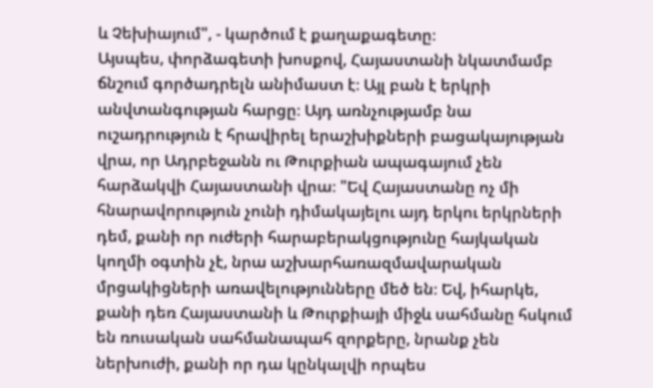և Չեխիայում", - կարծում է քաղաքագետը։
Այսպես, փորձագետի խոսքով, Հայաստանի նկատմամբ ճնշում գործադրելն անիմաստ է։ Այլ բան է երկրի անվտանգության հարցը։ Այդ առնչությամբ նա ուշադրություն է հրավիրել երաշխիքների բացակայության վրա, որ Ադրբեջանն ու Թուրքիան ապագայում չեն հարձակվի Հայաստանի վրա։ "Եվ Հայաստանը ոչ մի հնարավորություն չունի դիմակայելու այդ երկու երկրների դեմ, քանի որ ուժերի հարաբերակցությունը հայկական կողմի օգտին չէ, նրա աշխարհառազմավարական մրցակիցների առավելությունները մեծ են։ Եվ, իհարկե, քանի դեռ Հայաստանի և Թուրքիայի միջև սահմանը հսկում են ռուսական սահմանապահ զորքերը, նրանք չեն ներխուժի, քանի որ դա կընկալվի որպես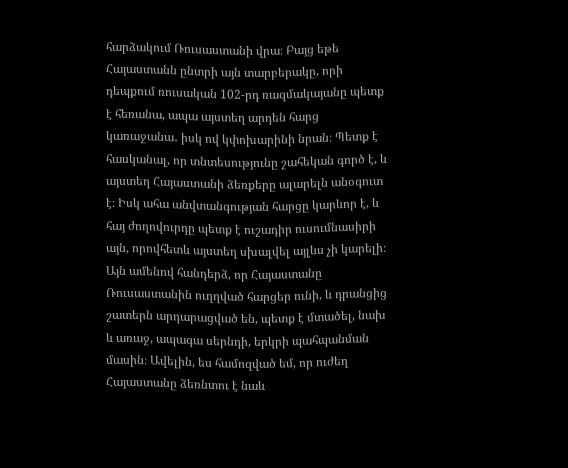հարձակում Ռուսաստանի վրա։ Բայց եթե Հայաստանն ընտրի այն տարբերակը, որի դեպքում ռուսական 102-րդ ռազմակայանը պետք է հեռանա, ապա այստեղ արդեն հարց կառաջանա․ իսկ ով կփոխարինի նրան։ Պետք է հասկանալ, որ տնտեսությունը շահեկան գործ է, և այստեղ Հայաստանի ձեռքերը ալարելն անօգուտ է։ Իսկ ահա անվտանգության հարցը կարևոր է, և հայ ժողովուրդը պետք է ուշադիր ուսումնասիրի այն, որովհետև այստեղ սխալվել այլևս չի կարելի։ Այն ամենով հանդերձ, որ Հայաստանը Ռուսաստանին ուղղված հարցեր ունի, և դրանցից շատերն արդարացված են, պետք է մտածել, նախ և առաջ, ապագա սերնդի, երկրի պահպանման մասին։ Ավելին, ես համոզված եմ, որ ուժեղ Հայաստանը ձեռնտու է նաև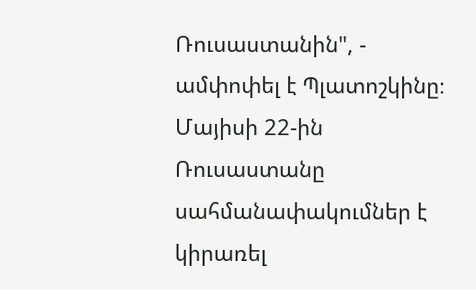Ռուսաստանին", - ամփոփել է Պլատոշկինը։
Մայիսի 22-ին Ռուսաստանը սահմանափակումներ է կիրառել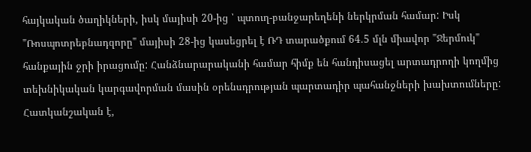հայկական ծաղիկների, իսկ մայիսի 20-ից ՝ պտուղ-բանջարեղենի ներկրման համար: Իսկ "Ռոսպոտրեբնադզորը" մայիսի 28-ից կասեցրել է ՌԴ տարածքում 64.5 մլն միավոր "Ջերմուկ" հանքային ջրի իրացումը: Հանձնարարականի համար հիմք են հանդիսացել արտադրողի կողմից տեխնիկական կարգավորման մասին օրենսդրության պարտադիր պահանջների խախտումները: Հատկանշական է,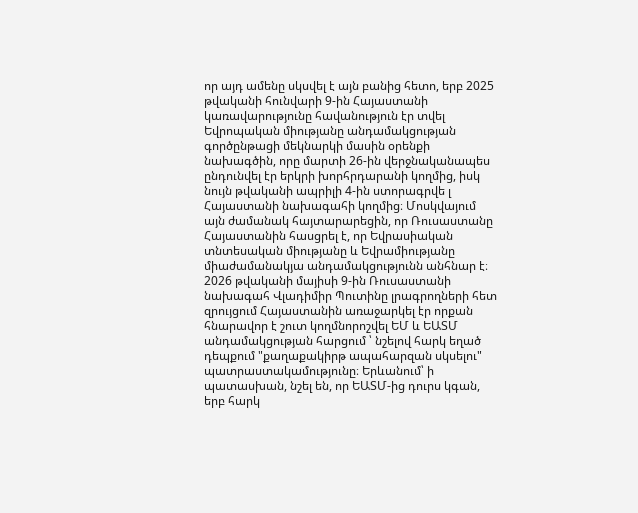որ այդ ամենը սկսվել է այն բանից հետո, երբ 2025 թվականի հունվարի 9-ին Հայաստանի կառավարությունը հավանություն էր տվել Եվրոպական միությանը անդամակցության գործընթացի մեկնարկի մասին օրենքի նախագծին, որը մարտի 26-ին վերջնականապես ընդունվել էր երկրի խորհրդարանի կողմից, իսկ նույն թվականի ապրիլի 4-ին ստորագրվե լ Հայաստանի նախագահի կողմից։ Մոսկվայում այն ժամանակ հայտարարեցին, որ Ռուսաստանը Հայաստանին հասցրել է, որ Եվրասիական տնտեսական միությանը և Եվրամիությանը միաժամանակյա անդամակցությունն անհնար է։ 2026 թվականի մայիսի 9-ին Ռուսաստանի նախագահ Վլադիմիր Պուտինը լրագրողների հետ զրույցում Հայաստանին առաջարկել էր որքան հնարավոր է շուտ կողմնորոշվել ԵՄ և ԵԱՏՄ անդամակցության հարցում ՝ նշելով հարկ եղած դեպքում "քաղաքակիրթ ապահարզան սկսելու" պատրաստակամությունը։ Երևանում՝ ի պատասխան, նշել են, որ ԵԱՏՄ-ից դուրս կգան, երբ հարկ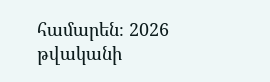համարեն։ 2026 թվականի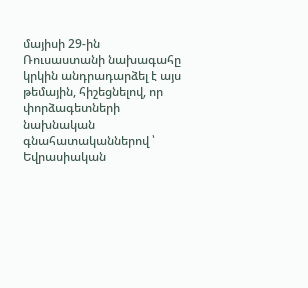մայիսի 29-ին Ռուսաստանի նախագահը կրկին անդրադարձել է այս թեմային, հիշեցնելով, որ փորձագետների նախնական գնահատականներով ՝ Եվրասիական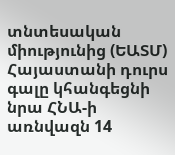տնտեսական միությունից (ԵԱՏՄ) Հայաստանի դուրս գալը կհանգեցնի նրա ՀՆԱ-ի առնվազն 14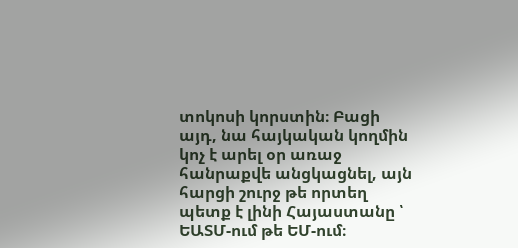տոկոսի կորստին։ Բացի այդ, նա հայկական կողմին կոչ է արել օր առաջ հանրաքվե անցկացնել, այն հարցի շուրջ թե որտեղ պետք է լինի Հայաստանը ՝ ԵԱՏՄ-ում թե ԵՄ-ում։